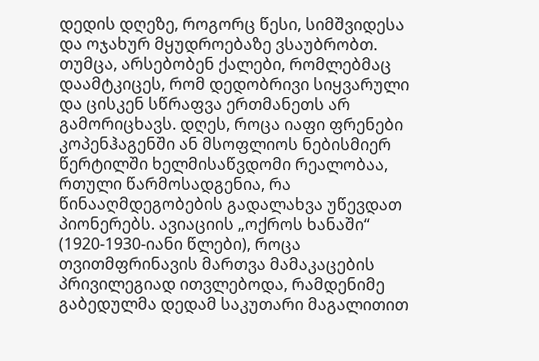დედის დღეზე, როგორც წესი, სიმშვიდესა და ოჯახურ მყუდროებაზე ვსაუბრობთ. თუმცა, არსებობენ ქალები, რომლებმაც დაამტკიცეს, რომ დედობრივი სიყვარული და ცისკენ სწრაფვა ერთმანეთს არ გამორიცხავს. დღეს, როცა იაფი ფრენები კოპენჰაგენში ან მსოფლიოს ნებისმიერ წერტილში ხელმისაწვდომი რეალობაა, რთული წარმოსადგენია, რა წინააღმდეგობების გადალახვა უწევდათ პიონერებს. ავიაციის „ოქროს ხანაში“ (1920-1930-იანი წლები), როცა თვითმფრინავის მართვა მამაკაცების პრივილეგიად ითვლებოდა, რამდენიმე გაბედულმა დედამ საკუთარი მაგალითით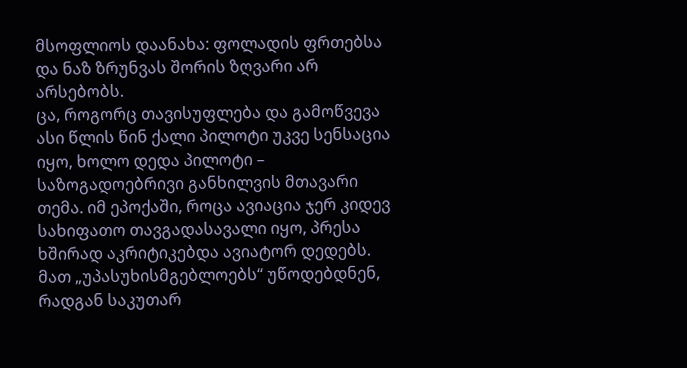მსოფლიოს დაანახა: ფოლადის ფრთებსა და ნაზ ზრუნვას შორის ზღვარი არ არსებობს.
ცა, როგორც თავისუფლება და გამოწვევა
ასი წლის წინ ქალი პილოტი უკვე სენსაცია იყო, ხოლო დედა პილოტი – საზოგადოებრივი განხილვის მთავარი თემა. იმ ეპოქაში, როცა ავიაცია ჯერ კიდევ სახიფათო თავგადასავალი იყო, პრესა ხშირად აკრიტიკებდა ავიატორ დედებს. მათ „უპასუხისმგებლოებს“ უწოდებდნენ, რადგან საკუთარ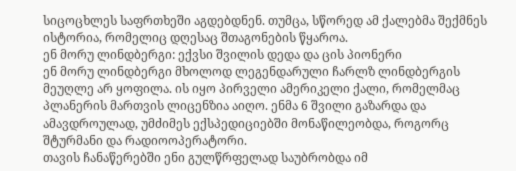სიცოცხლეს საფრთხეში აგდებდნენ. თუმცა, სწორედ ამ ქალებმა შექმნეს ისტორია, რომელიც დღესაც შთაგონების წყაროა.
ენ მორუ ლინდბერგი: ექვსი შვილის დედა და ცის პიონერი
ენ მორუ ლინდბერგი მხოლოდ ლეგენდარული ჩარლზ ლინდბერგის მეუღლე არ ყოფილა. ის იყო პირველი ამერიკელი ქალი, რომელმაც პლანერის მართვის ლიცენზია აიღო. ენმა 6 შვილი გაზარდა და ამავდროულად, უმძიმეს ექსპედიციებში მონაწილეობდა, როგორც შტურმანი და რადიოოპერატორი.
თავის ჩანაწერებში ენი გულწრფელად საუბრობდა იმ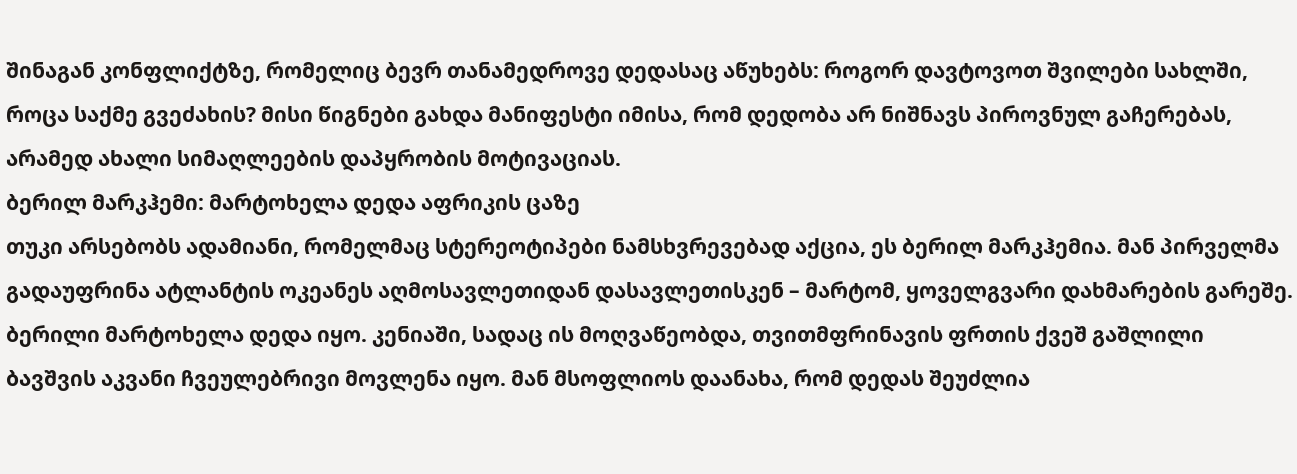შინაგან კონფლიქტზე, რომელიც ბევრ თანამედროვე დედასაც აწუხებს: როგორ დავტოვოთ შვილები სახლში, როცა საქმე გვეძახის? მისი წიგნები გახდა მანიფესტი იმისა, რომ დედობა არ ნიშნავს პიროვნულ გაჩერებას, არამედ ახალი სიმაღლეების დაპყრობის მოტივაციას.
ბერილ მარკჰემი: მარტოხელა დედა აფრიკის ცაზე
თუკი არსებობს ადამიანი, რომელმაც სტერეოტიპები ნამსხვრევებად აქცია, ეს ბერილ მარკჰემია. მან პირველმა გადაუფრინა ატლანტის ოკეანეს აღმოსავლეთიდან დასავლეთისკენ – მარტომ, ყოველგვარი დახმარების გარეშე.
ბერილი მარტოხელა დედა იყო. კენიაში, სადაც ის მოღვაწეობდა, თვითმფრინავის ფრთის ქვეშ გაშლილი ბავშვის აკვანი ჩვეულებრივი მოვლენა იყო. მან მსოფლიოს დაანახა, რომ დედას შეუძლია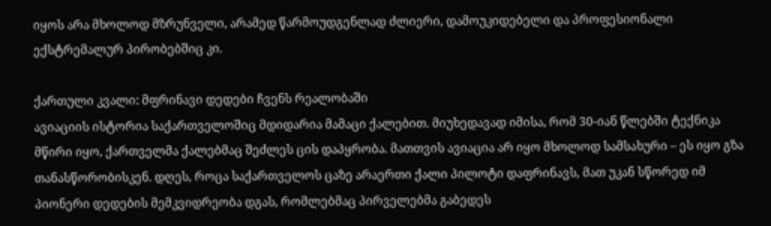იყოს არა მხოლოდ მზრუნველი, არამედ წარმოუდგენლად ძლიერი, დამოუკიდებელი და პროფესიონალი ექსტრემალურ პირობებშიც კი.

ქართული კვალი: მფრინავი დედები ჩვენს რეალობაში
ავიაციის ისტორია საქართველოშიც მდიდარია მამაცი ქალებით. მიუხედავად იმისა, რომ 30-იან წლებში ტექნიკა მწირი იყო, ქართველმა ქალებმაც შეძლეს ცის დაპყრობა. მათთვის ავიაცია არ იყო მხოლოდ სამსახური – ეს იყო გზა თანასწორობისკენ. დღეს, როცა საქართველოს ცაზე არაერთი ქალი პილოტი დაფრინავს, მათ უკან სწორედ იმ პიონერი დედების მემკვიდრეობა დგას, რომლებმაც პირველებმა გაბედეს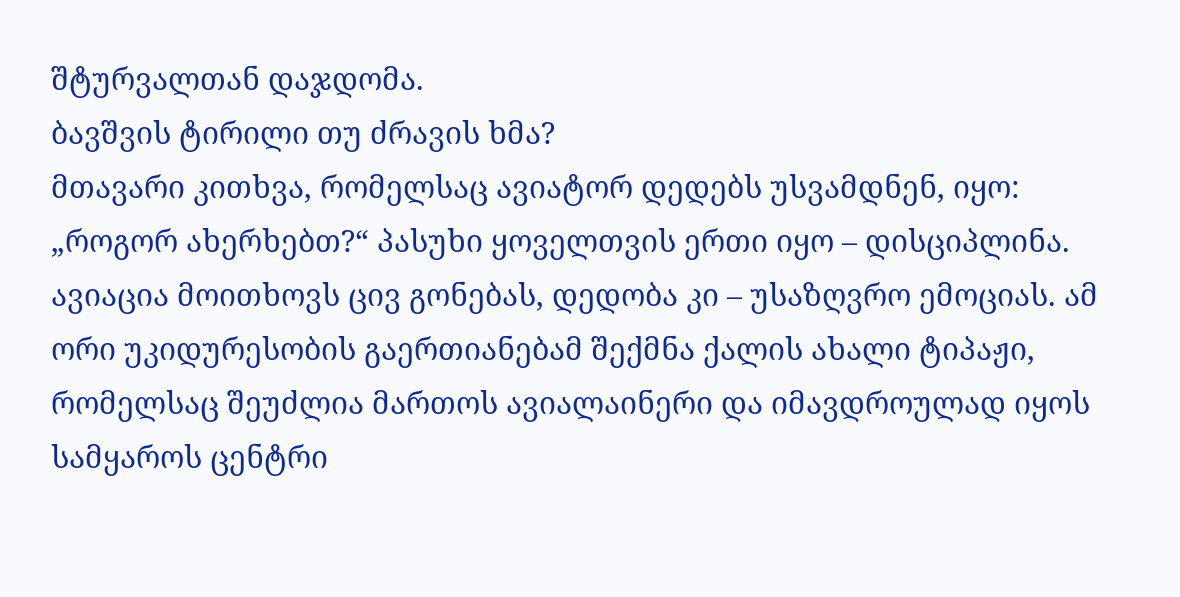შტურვალთან დაჯდომა.
ბავშვის ტირილი თუ ძრავის ხმა?
მთავარი კითხვა, რომელსაც ავიატორ დედებს უსვამდნენ, იყო: „როგორ ახერხებთ?“ პასუხი ყოველთვის ერთი იყო – დისციპლინა. ავიაცია მოითხოვს ცივ გონებას, დედობა კი – უსაზღვრო ემოციას. ამ ორი უკიდურესობის გაერთიანებამ შექმნა ქალის ახალი ტიპაჟი, რომელსაც შეუძლია მართოს ავიალაინერი და იმავდროულად იყოს სამყაროს ცენტრი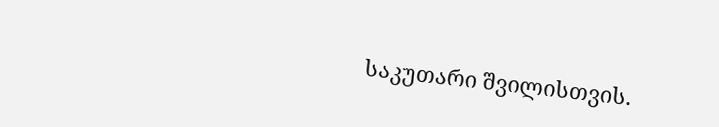საკუთარი შვილისთვის.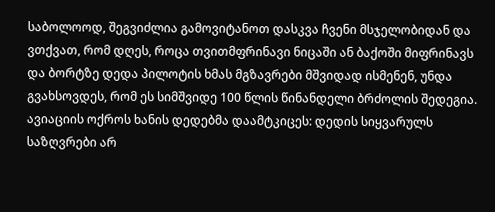საბოლოოდ, შეგვიძლია გამოვიტანოთ დასკვა ჩვენი მსჯელობიდან და ვთქვათ, რომ დღეს, როცა თვითმფრინავი ნიცაში ან ბაქოში მიფრინავს და ბორტზე დედა პილოტის ხმას მგზავრები მშვიდად ისმენენ, უნდა გვახსოვდეს, რომ ეს სიმშვიდე 100 წლის წინანდელი ბრძოლის შედეგია. ავიაციის ოქროს ხანის დედებმა დაამტკიცეს: დედის სიყვარულს საზღვრები არ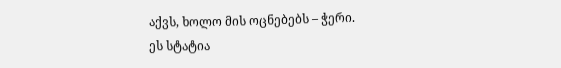აქვს, ხოლო მის ოცნებებს – ჭერი.
ეს სტატია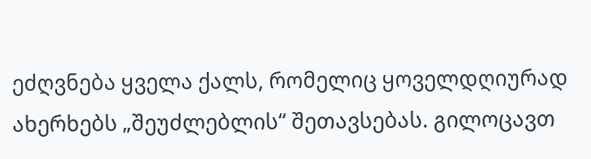ეძღვნება ყველა ქალს, რომელიც ყოველდღიურად ახერხებს „შეუძლებლის“ შეთავსებას. გილოცავთ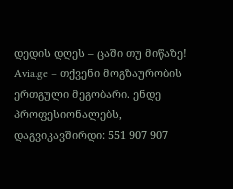დედის დღეს – ცაში თუ მიწაზე!
Avia.ge – თქვენი მოგზაურობის ერთგული მეგობარი. ენდე პროფესიონალებს, დაგვიკავშირდი: 551 907 907